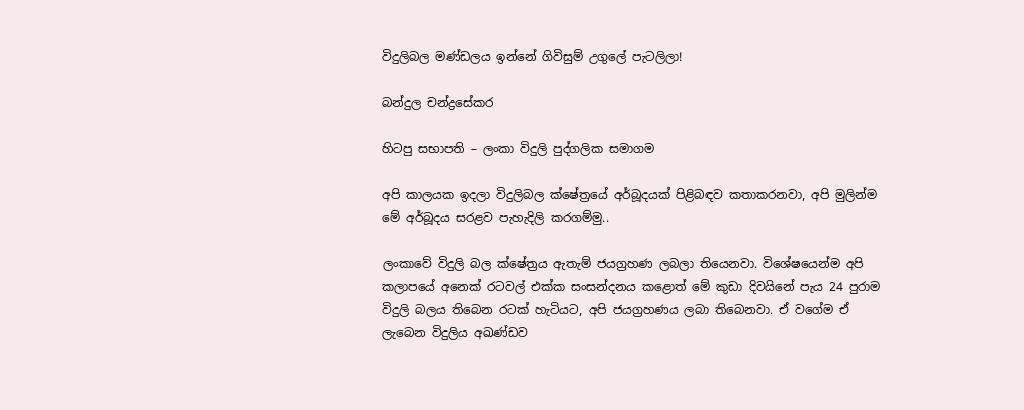විදුලිබල මණ්ඩලය ඉන්නේ ගිවිසුම් උගුලේ පැටලිලා!

බන්දුල චන්ද්‍රසේකර

හිටපු සභාපති – ලංකා විදුලි පුද්ගලික සමාගම

අපි කාලයක ඉදලා විදුලිබල ක්ෂේත්‍රයේ අර්බූදයක් පිළිබඳව කතාකරනවා, අපි මුලින්ම මේ අර්බූදය සරළව පැහැදිලි කරගම්මු..

ලංකාවේ විදුලි බල ක්ෂේත්‍රය ඇතැම් ජයග්‍රහණ ලබලා තියෙනවා. විශේෂයෙන්ම අපි කලාපයේ අනෙක් රටවල් එක්ක සංසන්දනය කළොත් මේ කුඩා දිවයිනේ පැය 24 පුරාම විදුලි බලය තිබෙන රටක් හැටියට, අපි ජයග්‍රහණය ලබා තිබෙනවා. ඒ වගේම ඒ ලැබෙන විදුලිය අඛණ්ඩව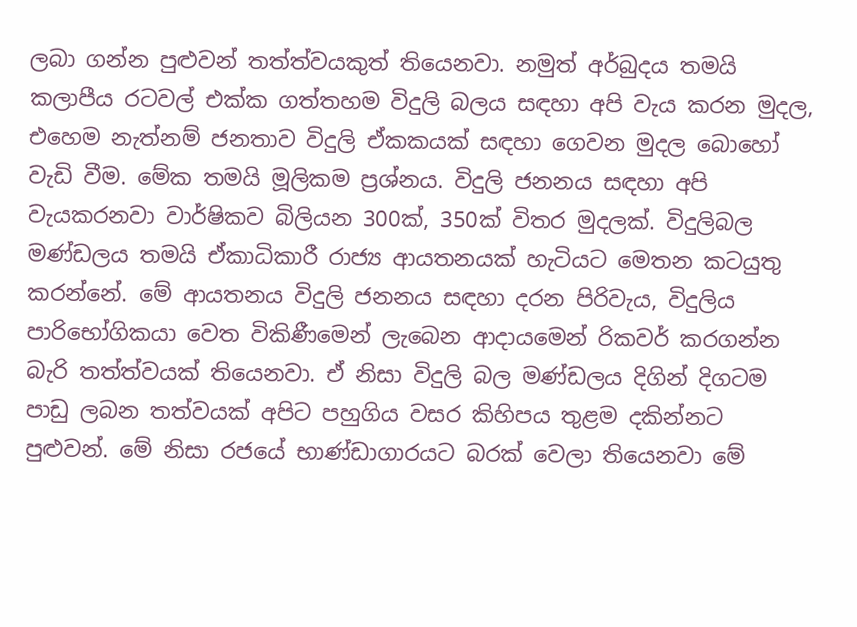ලබා ගන්න පුළුවන් තත්ත්වයකුත් තියෙනවා. නමුත් අර්බුදය තමයි කලාපීය රටවල් එක්ක ගත්තහම විදුලි බලය සඳහා අපි වැය කරන මුදල, එහෙම නැත්නම් ජනතාව විදුලි ඒකකයක් සඳහා ගෙවන මුදල බොහෝ වැඩි වීම. මේක තමයි මූලිකම ප්‍රශ්නය. විදුලි ජනනය සඳහා අපි වැයකරනවා වාර්ෂිකව බිලියන 300ක්, 350ක් විතර මුදලක්. විදුලිබල මණ්ඩලය තමයි ඒකාධිකාරී රාජ්‍ය ආයතනයක් හැටියට මෙතන කටයුතු කරන්නේ. මේ ආයතනය විදුලි ජනනය සඳහා දරන පිරිවැය, විදුලිය පාරිභෝගිකයා වෙත විකිණීමෙන් ලැබෙන ආදායමෙන් රිකවර් කරගන්න බැරි තත්ත්වයක් තියෙනවා. ඒ නිසා විදුලි බල මණ්ඩලය දිගින් දිගටම පාඩු ලබන තත්වයක් අපිට පහුගිය වසර කිහිපය තුළම දකින්නට පුළුවන්. මේ නිසා රජයේ භාණ්ඩාගාරයට බරක් වෙලා තියෙනවා මේ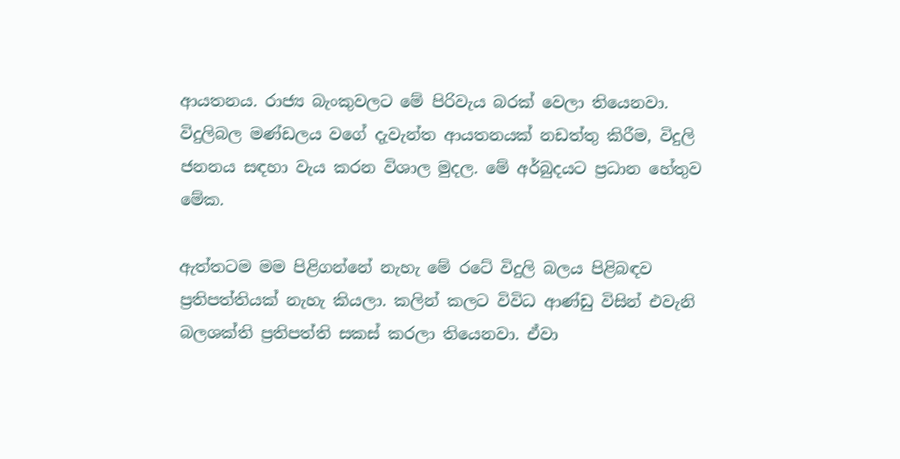ආයතනය. රාජ්‍ය බැංකුවලට මේ පිරිවැය බරක් වෙලා තියෙනවා. විදුලිබල මණ්ඩලය වගේ දැවැන්ත ආයතනයක් නඩත්තු කිරීම, විදුලි ජනනය සඳහා වැය කරන විශාල මුදල. මේ අර්බුදයට ප්‍රධාන හේතුව මේක.

ඇත්තටම මම පිළිගන්නේ නැහැ මේ රටේ විදුලි බලය පිළිබඳව ප්‍රතිපත්තියක් නැහැ කියලා. කලින් කලට විවිධ ආණ්ඩු විසින් එවැනි බලශක්ති ප්‍රතිපත්ති සකස් කරලා තියෙනවා. ඒවා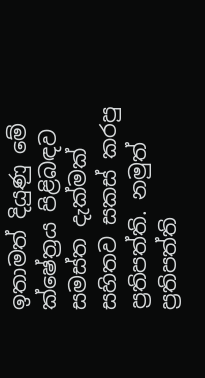ඉතාමත් දියුණු මේ ක්ෂේත්‍රය පිළිබඳව සමස්ත දැක්මක් සහිතව සකස් කරපු ප්‍රතිපත්ති. නමුත් ප්‍රතිපත්ති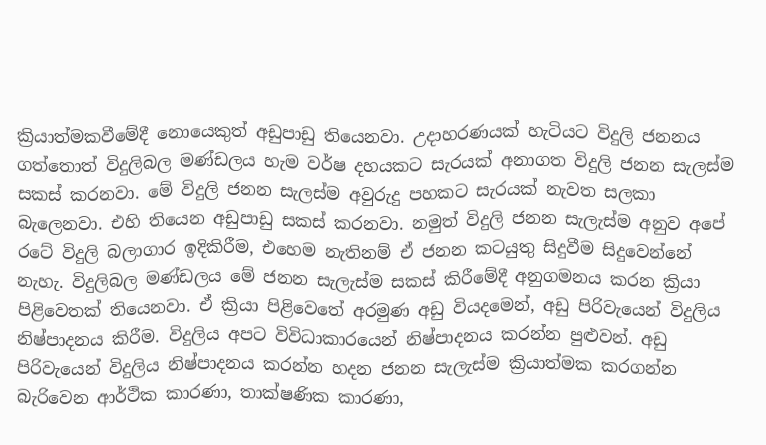ක්‍රියාත්මකවීමේදී නොයෙකුත් අඩුපාඩු තියෙනවා. උදාහරණයක් හැටියට විදුලි ජනනය ගත්තොත් විදුලිබල මණ්ඩලය හැම වර්ෂ දහයකට සැරයක් අනාගත විදුලි ජනන සැලස්ම සකස් කරනවා. මේ විදුලි ජනන සැලස්ම අවුරුදු පහකට සැරයක් නැවත සලකා බැලෙනවා. එහි තියෙන අඩුපාඩු සකස් කරනවා. නමුත් විදුලි ජනන සැලැස්ම අනුව අපේ රටේ විදුලි බලාගාර ඉදිකිරීම, එහෙම නැතිනම් ඒ ජනන කටයුතු සිදුවීම සිදුවෙන්නේ නැහැ. විදුලිබල මණ්ඩලය මේ ජනන සැලැස්ම සකස් කිරීමේදී අනුගමනය කරන ක්‍රියා පිළිවෙතක් තියෙනවා. ඒ ක්‍රියා පිළිවෙතේ අරමුණ අඩු වියදමෙන්, අඩු පිරිවැයෙන් විදුලිය නිෂ්පාදනය කිරීම. විදුලිය අපට විවිධාකාරයෙන් නිෂ්පාදනය කරන්න පුළුවන්. අඩු පිරිවැයෙන් විදුලිය නිෂ්පාදනය කරන්න හදන ජනන සැලැස්ම ක්‍රියාත්මක කරගන්න බැරිවෙන ආර්ථික කාරණා, තාක්ෂණික කාරණා,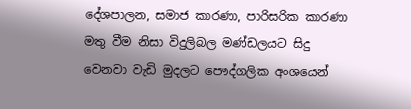දේශපාලන, සමාජ කාරණා, පාරිසරික කාරණා මතු වීම නිසා විදුලිබල මණ්ඩලයට සිදු වෙනවා වැඩි මුදලට පෞද්ගලික අංශයෙන්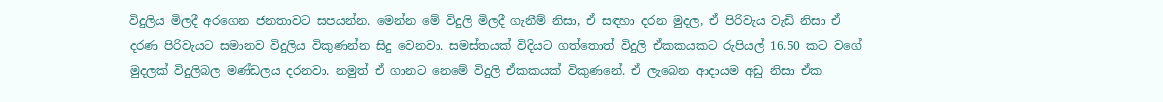විදුලිය මිලදී අරගෙන ජනතාවට සපයන්න. මෙන්න මේ විදුලි මිලදී ගැනීම් නිසා, ඒ සඳහා දරන මුදල, ඒ පිරිවැය වැඩි නිසා ඒ දරණ පිරිවැයට සමානව විදුලිය විකුණන්න සිදු වෙනවා. සමස්තයක් විදියට ගත්තොත් විදුලි ඒකකයකට රුපියල් 16.50 කට වගේ මුදලක් විදුලිබල මණ්ඩලය දරනවා. නමුත් ඒ ගානට නෙමේ විදුලි ඒකකයක් විකුණනේ. ඒ ලැබෙන ආදායම අඩු නිසා ඒක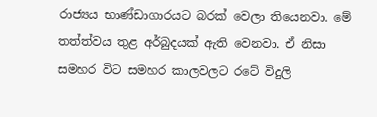රාජ්‍යය භාණ්ඩාගාරයට බරක් වෙලා තියෙනවා. මේ තත්ත්වය තුළ අර්බුදයක් ඇති වෙනවා. ඒ නිසා සමහර විට සමහර කාලවලට රටේ විදුලි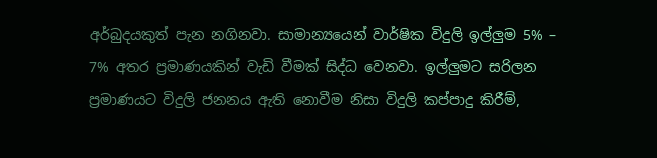අර්බුදයකුත් පැන නගිනවා. සාමාන්‍යයෙන් වාර්ෂික විදුලි ඉල්ලුම 5% – 7% අතර ප්‍රමාණයකින් වැඩි වීමක් සිද්ධ වෙනවා. ඉල්ලුමට සරිලන ප්‍රමාණයට විදුලි ජනනය ඇති නොවීම නිසා විදුලි කප්පාදු කිරීම්,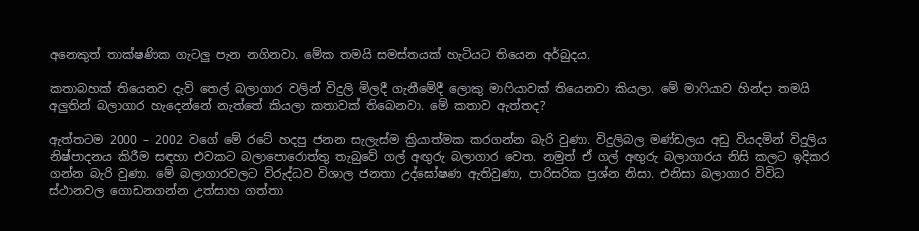අනෙකුත් තාක්ෂණික ගැටලු පැන නගිනවා. මේක තමයි සමස්තයක් හැටියට තියෙන අර්බුදය.

කතාබහක් තියෙනව දැවි තෙල් බලාගාර වලින් විදුලි මිලදී ගැනීමේදී ලොකු මාෆියාවක් තියෙනවා කියලා. මේ මාෆියාව හින්දා තමයි අලුතින් බලාගාර හැදෙන්නේ නැත්තේ කියලා කතාවක් තිබෙනවා. මේ කතාව ඇත්තද?

ඇත්තටම 2000 – 2002 වගේ මේ රටේ හදපු ජනන සැලැස්ම ක්‍රියාත්මක කරගන්න බැරි වුණා. විදුලිබල මණ්ඩලය අඩු වියදමින් විදුලිය නිෂ්පාදනය කිරීම සඳහා එවකට බලාපොරොත්තු තැබුවේ ගල් අඟුරු බලාගාර වෙත. නමුත් ඒ ගල් අඟුරු බලාගාරය නිසි කලට ඉදිකර ගන්න බැරි වුණා. මේ බලාගාරවලට විරුද්ධව විශාල ජනතා උද්ඝෝෂණ ඇතිවුණා, පාරිසරික ප්‍රශ්න නිසා. එනිසා බලාගාර විවිධ ස්ථානවල ගොඩනගන්න උත්සාහ ගත්තා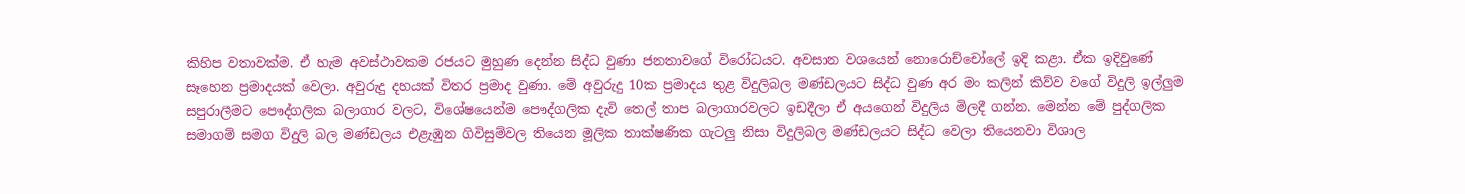කිහිප වතාවක්ම. ඒ හැම අවස්ථාවකම රජයට මුහුණ දෙන්න සිද්ධ වුණා ජනතාවගේ විරෝධයට. අවසාන වශයෙන් නොරොච්චෝලේ ඉදි කළා. ඒක ඉදිවුණේ සෑහෙන ප්‍රමාදයක් වෙලා. අවුරුදු දහයක් විතර ප්‍රමාද වුණා. මේ අවුරුදු 10ක ප්‍රමාදය තුළ විදුලිබල මණ්ඩලයට සිද්ධ වුණ අර මං කලින් කිව්ව වගේ විදුලි ඉල්ලුම සපුරාලීමට පෞද්ගලික බලාගාර වලට, විශේෂයෙන්ම පෞද්ගලික දැවි තෙල් තාප බලාගාරවලට ඉඩදීලා ඒ අයගෙන් විදුලිය මිලදී ගන්න. මෙන්න මේ පුද්ගලික සමාගම් සමග විදුලි බල මණ්ඩලය එළැඹුන ගිවිසුම්වල තියෙන මූලික තාක්ෂණික ගැටලු නිසා විදුලිබල මණ්ඩලයට සිද්ධ වෙලා තියෙනවා විශාල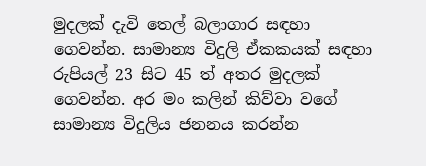මුදලක් දැවි තෙල් බලාගාර සඳහා ගෙවන්න. සාමාන්‍ය විදුලි ඒකකයක් සඳහා රුපියල් 23 සිට 45 ත් අතර මුදලක් ගෙවන්න. අර මං කලින් කිව්වා වගේ සාමාන්‍ය විදුලිය ජනනය කරන්න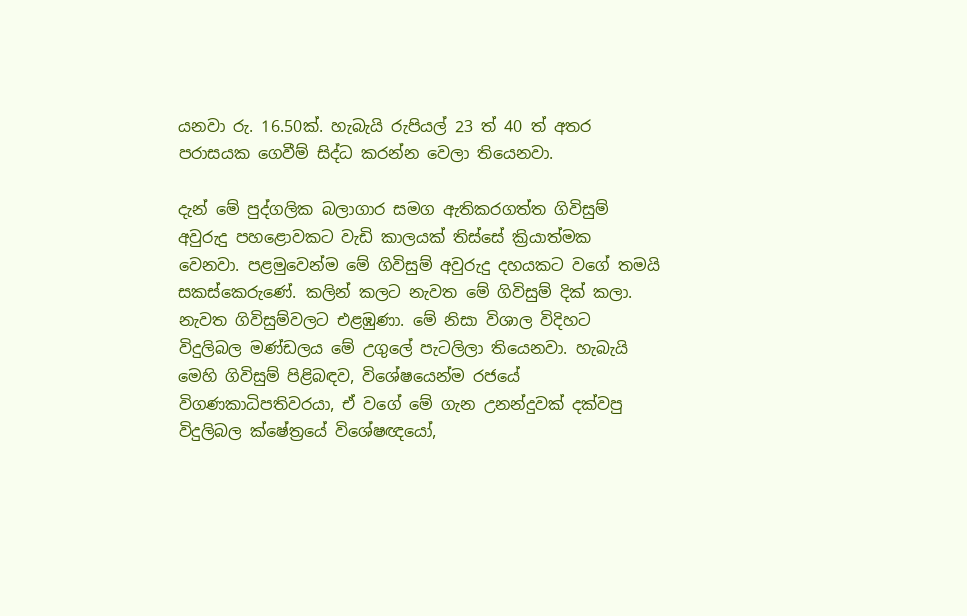යනවා රු. 16.50ක්. හැබැයි රුපියල් 23 ත් 40 ත් අතර පරාසයක ගෙවීම් සිද්ධ කරන්න වෙලා තියෙනවා.

දැන් මේ පුද්ගලික බලාගාර සමග ඇතිකරගත්ත ගිවිසුම් අවුරුදු පහළොවකට වැඩි කාලයක් තිස්සේ ක්‍රියාත්මක වෙනවා. පළමුවෙන්ම මේ ගිවිසුම් අවුරුදු දහයකට වගේ තමයි සකස්කෙරුණේ. කලින් කලට නැවත මේ ගිවිසුම් දික් කලා. නැවත ගිවිසුම්වලට එළඹුණා. මේ නිසා විශාල විදිහට විදුලිබල මණ්ඩලය මේ උගුලේ පැටලිලා තියෙනවා. හැබැයි මෙහි ගිවිසුම් පිළිබඳව, විශේෂයෙන්ම රජයේ විගණකාධිපතිවරයා, ඒ වගේ මේ ගැන උනන්දුවක් දක්වපු විදුලිබල ක්ෂේත්‍රයේ විශේෂඥයෝ,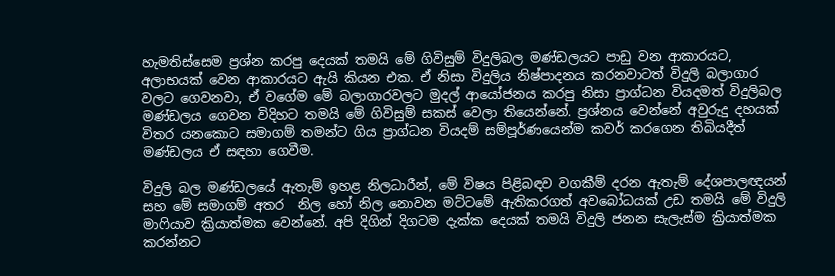හැමතිස්සෙම ප්‍රශ්න කරපු දෙයක් තමයි මේ ගිවිසුම් විදුලිබල මණ්ඩලයට පාඩු වන ආකාරයට, අලාභයක් වෙන ආකාරයට ඇයි කියන එක. ඒ නිසා විදුලිය නිෂ්පාදනය කරනවාටත් විදුලි බලාගාර වලට ගෙවනවා, ඒ වගේම මේ බලාගාරවලට මුදල් ආයෝජනය කරපු නිසා ප්‍රාග්ධන වියදමත් විදුලිබල මණ්ඩලය ගෙවන විදිහට තමයි මේ ගිවිසුම් සකස් වෙලා තියෙන්නේ. ප්‍රශ්නය වෙන්නේ අවුරුදු දහයක් විතර යනකොට සමාගම් තමන්ට ගිය ප්‍රාග්ධන වියදම් සම්පූර්ණයෙන්ම කවර් කරගෙන තිබියදීත් මණ්ඩලය ඒ සඳහා ගෙවීම.

විදුලි බල මණ්ඩලයේ ඇතැම් ඉහළ නිලධාරීන්, මේ විෂය පිළිබඳව වගකීම් දරන ඇතැම් දේශපාලඥයන් සහ මේ සමාගම් අතර  නිල හෝ නිල නොවන මට්ටමේ ඇතිකරගත් අවබෝධයක් උඩ තමයි මේ විදුලි මාෆියාව ක්‍රියාත්මක වෙන්නේ. අපි දිගින් දිගටම දැක්ක දෙයක් තමයි විදුලි ජනන සැලැස්ම ක්‍රියාත්මක කරන්නට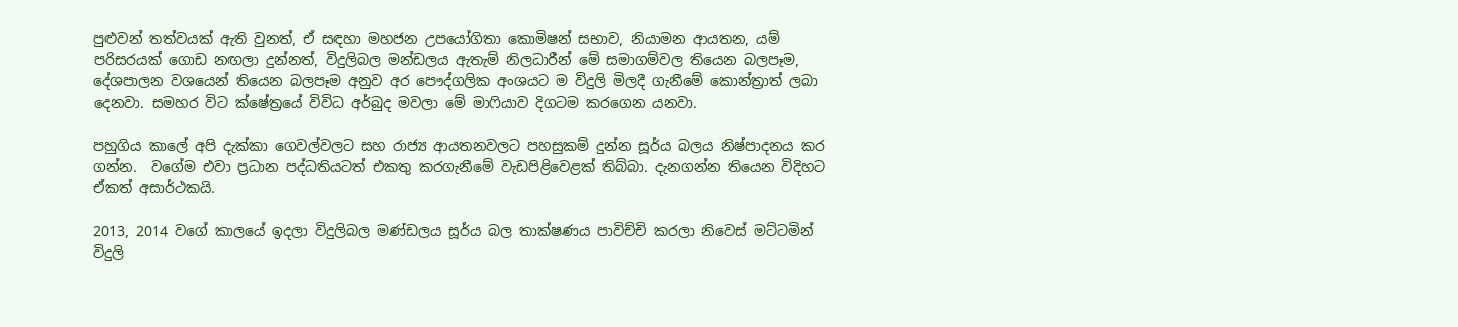පුළුවන් තත්වයක් ඇති වුනත්, ඒ සඳහා මහජන උපයෝගිතා කොමිෂන් සභාව, නියාමන ආයතන, යම් පරිසරයක් ගොඩ නඟලා දුන්නත්, විදුලිබල මන්ඩලය ඇතැම් නිලධාරීන් මේ සමාගම්වල තියෙන බලපෑම, දේශපාලන වශයෙන් තියෙන බලපෑම අනුව අර පෞද්ගලික අංශයට ම විදුලි මිලදී ගැනීමේ කොන්ත්‍රාත් ලබා දෙනවා. සමහර විට ක්ෂේත්‍රයේ විවිධ අර්බුද මවලා මේ මාෆියාව දිගටම කරගෙන යනවා.

පහුගිය කාලේ අපි දැක්කා ගෙවල්වලට සහ රාජ්‍ය ආයතනවලට පහසුකම් දුන්න සූර්ය බලය නිෂ්පාදනය කර ගන්න.  වගේම එවා ප්‍රධාන පද්ධතියටත් එකතු කරගැනීමේ වැඩපිළිවෙළක් තිබ්බා. දැනගන්න තියෙන විදිහට ඒකත් අසාර්ථකයි.

2013, 2014 වගේ කාලයේ ඉදලා විදුලිබල මණ්ඩලය සූර්ය බල තාක්ෂණය පාවිච්චි කරලා නිවෙස් මට්ටමින් විදුලි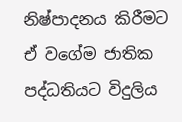නිෂ්පාදනය කිරීමට ඒ වගේම ජාතික පද්ධතියට විදුලිය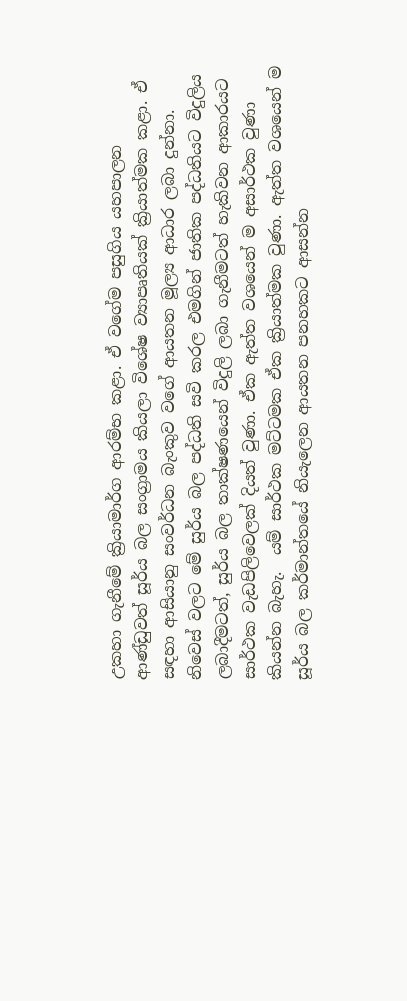උකහා ගැනීමේ ක්‍රියාමාර්ග ආරම්භ කළා. ඒ වගේම පසුගිය යහපාලන ආණ්ඩුවත් සූර්ය බල සංග්‍රාමය කියලා විශේෂ ව්‍යාපෘතියක් ක්‍රියාත්මක කළා. ඒ සඳහා ආසියානු සංවර්ධන බැංකුව වගේ ආයතන මූල්‍ය ආධාර ලබා දුන්නා. නිවෙස් වලට මේ සුර්ය බල පද්ධති සවි කරල එමගින් ජාතික පද්ධතියට විදුලිය ලබාදීමටත්, සුර්ය බල තාක්ෂණයෙන් විදුලි ලබා ගැනීමටත් හැකිවන ආකාරයට සාර්ථක වැඩපිලිවෙලක් දියත් වුණා. ඒක ඇත්ත වශයෙන් ම අසාර්ථක වුණා කියන්න බැහැ.  යම් සාර්ථක මට්ටමක ඒක ක්‍රියාත්මක වුණා. ඇත්ත වශයෙන් ම සූර්ය බල කර්මාන්තයේ නියැලෙන ආයතන පනහකට ආසන්න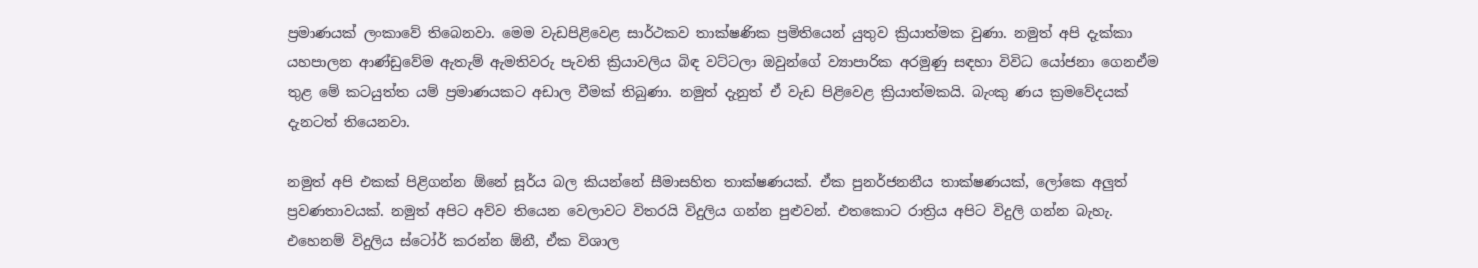ප්‍රමාණයක් ලංකාවේ තිබෙනවා. මෙම වැඩපිළිවෙළ සාර්ථකව තාක්ෂණික ප්‍රමිතියෙන් යුතුව ක්‍රියාත්මක වුණා. නමුත් අපි දැක්කා යහපාලන ආණ්ඩුවේම ඇතැම් ඇමතිවරු පැවති ක්‍රියාවලිය බිඳ වට්ටලා ඔවුන්ගේ ව්‍යාපාරික අරමුණු සඳහා විවිධ යෝජනා ගෙනඒම තුළ මේ කටයුත්ත යම් ප්‍රමාණයකට අඩාල වීමක් තිබුණා. නමුත් දැනුත් ඒ වැඩ පිළිවෙළ ක්‍රියාත්මකයි. බැංකු ණය ක්‍රමවේදයක් දැනටත් තියෙනවා.

නමුත් අපි එකක් පිළිගන්න ඕනේ සූර්ය බල කියන්නේ සීමාසහිත තාක්ෂණයක්. ඒක පුනර්ජනනීය තාක්ෂණයක්, ලෝකෙ අලුත් ප්‍රවණතාවයක්. නමුත් අපිට අව්ව තියෙන වෙලාවට විතරයි විදුලිය ගන්න පුළුවන්. එතකොට රාත්‍රිය අපිට විදුලි ගන්න බැහැ. එහෙනම් විදුලිය ස්ටෝර් කරන්න ඕනී, ඒක විශාල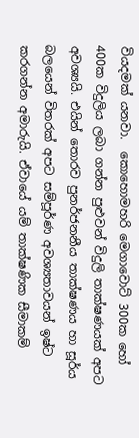වියදමක් යනවා.  කොහොමහරි මෙගාවොට් 300ක හෝ 400ක විදුලිය ලබා ගන්න පුළුවන් විදුලි තාක්ෂණයක් අපට අවශ්‍යයි. එයින් තොරව පුනර්ජනනීය තාක්ෂණය හා සූර්ය බලයෙන් විතරක් අපට සම්පූර්ණ අවශ්‍යතාවයන් ඉෂ්ට කරගන්න අමාරුයි. ඒවායේ යම් තාක්ෂණික සීමාකම්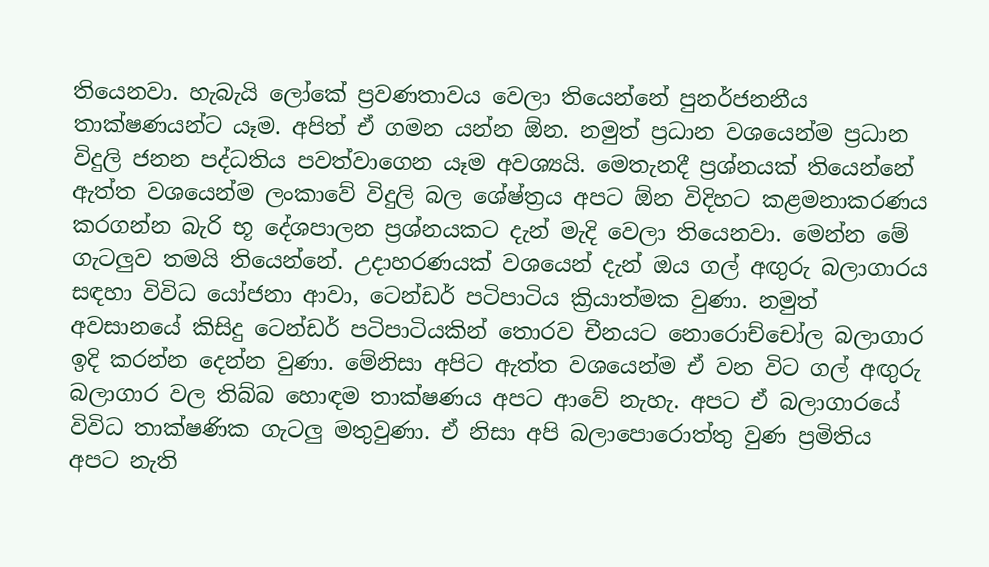තියෙනවා. හැබැයි ලෝකේ ප්‍රවණතාවය වෙලා තියෙන්නේ පුනර්ජනනීය තාක්ෂණයන්ට යෑම. අපිත් ඒ ගමන යන්න ඕන. නමුත් ප්‍රධාන වශයෙන්ම ප්‍රධාන විදුලි ජනන පද්ධතිය පවත්වාගෙන යෑම අවශ්‍යයි. මෙතැනදී ප්‍රශ්නයක් තියෙන්නේ ඇත්ත වශයෙන්ම ලංකාවේ විදුලි බල ශේෂ්ත්‍රය අපට ඕන විදිහට කළමනාකරණය කරගන්න බැරි භූ දේශපාලන ප්‍රශ්නයකට දැන් මැදි වෙලා තියෙනවා. මෙන්න මේ ගැටලුව තමයි තියෙන්නේ. උදාහරණයක් වශයෙන් දැන් ඔය ගල් අඟුරු බලාගාරය සඳහා විවිධ යෝජනා ආවා, ටෙන්ඩර් පටිපාටිය ක්‍රියාත්මක වුණා. නමුත් අවසානයේ කිසිදු ටෙන්ඩර් පටිපාටියකින් තොරව චීනයට නොරොච්චෝල බලාගාර ඉදි කරන්න දෙන්න වුණා. මේනිසා අපිට ඇත්ත වශයෙන්ම ඒ වන විට ගල් අඟුරු බලාගාර වල තිබ්බ හොඳම තාක්ෂණය අපට ආවේ නැහැ. අපට ඒ බලාගාරයේ විවිධ තාක්ෂණික ගැටලු මතුවුණා. ඒ නිසා අපි බලාපොරොත්තු වුණ ප්‍රමිතිය අපට නැති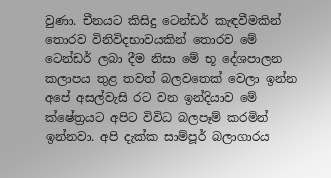වුණා. චීනයට කිසිදු ටෙන්ඩර් කැඳවීමකින් තොරව විනිවිදභාවයකින් තොරව මේ ටෙන්ඩර් ලබා දීම නිසා මේ භූ දේශපාලන කලාපය තුළ තවත් බලවතෙක් වෙලා ඉන්න අපේ අසල්වැසි රට වන ඉන්දියාව මේ ක්ෂේත්‍රයට අපිට විවිධ බලපෑම් කරමින් ඉන්නවා. අපි දැක්ක සාම්පූර් බලාගාරය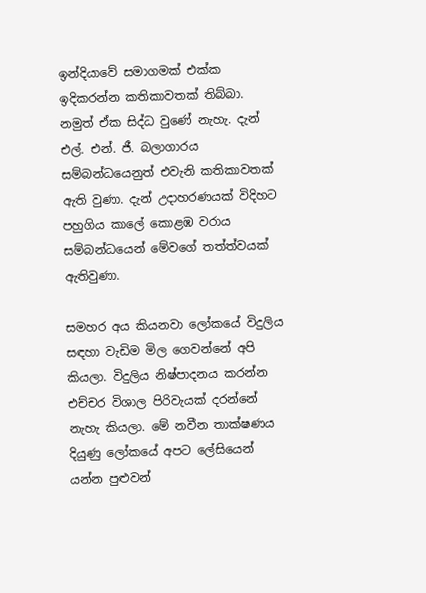ඉන්දියාවේ සමාගමක් එක්ක ඉදිකරන්න කතිකාවතක් තිබ්බා. නමුත් ඒක සිද්ධ වුණේ නැහැ. දැන් එල්. එන්. ජී. බලාගාරය සම්බන්ධයෙනුත් එවැනි කතිකාවතක් ඇති වුණා. දැන් උදාහරණයක් විදිහට පහුගිය කාලේ කොළඹ වරාය සම්බන්ධයෙන් මේවගේ තත්ත්වයක් ඇතිවුණා.

සමහර අය කියනවා ලෝකයේ විදුලිය සඳහා වැඩිම මිල ගෙවන්නේ අපි කියලා. විදුලිය නිෂ්පාදනය කරන්න එච්චර විශාල පිරිවැයක් දරන්නේ නැහැ කියලා. මේ නවීන තාක්ෂණය දියුණු ලෝකයේ අපට ලේසියෙන් යන්න පුළුවන්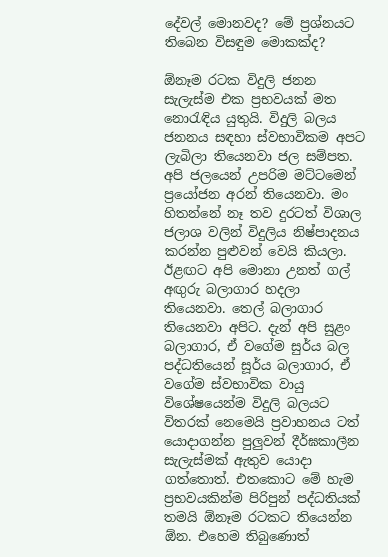දේවල් මොනවද? මේ ප්‍රශ්නයට තිබෙන විසඳුම මොකක්ද?

ඕනෑම රටක විදුලි ජනන සැලැස්ම එක ප්‍රභවයක් මත නොරැඳිය යුතුයි. විදුලි බලය ජනනය සඳහා ස්වභාවිකම අපට ලැබිලා තියෙනවා ජල සම්පත. අපි ජලයෙන් උපරිම මට්ටමෙන් ප්‍රයෝජන අරන් තියෙනවා. මං හිතන්නේ නෑ තව දුරටත් විශාල ජලාශ වලින් විදුලිය නිෂ්පාදනය කරන්න පුළුවන් වෙයි කියලා. ඊළඟට අපි මොනා උනත් ගල් අඟුරු බලාගාර හදලා තියෙනවා. තෙල් බලාගාර තියෙනවා අපිට. දැන් අපි සුළං බලාගාර, ඒ වගේම සුර්ය බල පද්ධතියෙන් සූර්ය බලාගාර, ඒ වගේම ස්වභාවික වායු විශේෂයෙන්ම විදුලි බලයට විතරක් නෙමෙයි ප්‍රවාහනය ටත් යොදාගන්න පුලුවන් දීර්ඝකාලීන සැලැස්මක් ඇතුව යොදා ගත්තොත්. එතකොට මේ හැම ප්‍රභවයකින්ම පිරිපුන් පද්ධතියක් තමයි ඕනෑම රටකට තියෙන්න ඕන. එහෙම තිබුණොත්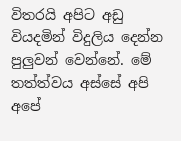විතරයි අපිට අඩු වියදමින් විදුලිය දෙන්න පුලුවන් වෙන්නේ. මේ තත්ත්වය අස්සේ අපි අපේ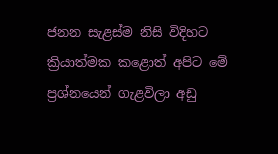ජනන සැළස්ම නිසි විදිහට ක්‍රියාත්මක කළොත් අපිට මේ ප්‍රශ්නයෙන් ගැළවිලා අඩු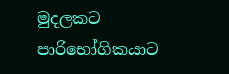මුදලකට පාරිභෝගිකයාට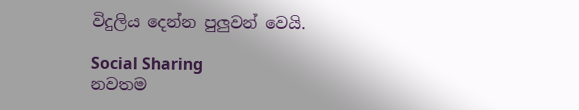විදුලිය දෙන්න පුලුවන් වෙයි.

Social Sharing
නවතම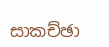සාකච්ඡා